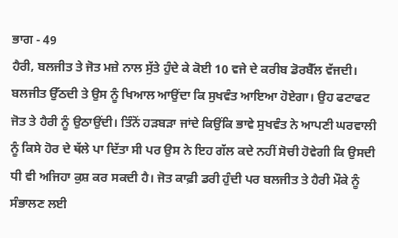ਭਾਗ - 49
ਹੈਰੀ, ਬਲਜੀਤ ਤੇ ਜੋਤ ਮਜ਼ੇ ਨਾਲ ਸੁੱਤੇ ਹੁੰਦੇ ਕੇ ਕੋਈ 10 ਵਜੇ ਦੇ ਕਰੀਬ ਡੋਰਬੈੱਲ ਵੱਜਦੀ। ਬਲਜੀਤ ਉੱਠਦੀ ਤੇ ਉਸ ਨੂੰ ਖਿਆਲ ਆਉਂਦਾ ਕਿ ਸੁਖਵੰਤ ਆਇਆ ਹੋਏਗਾ। ਉਹ ਫਟਾਫਟ ਜੋਤ ਤੇ ਹੈਰੀ ਨੂੰ ਉਠਾਉਂਦੀ। ਤਿੰਨੋਂ ਹੜਬੜਾ ਜਾਂਦੇ ਕਿਉਂਕਿ ਭਾਵੇ ਸੁਖਵੰਤ ਨੇ ਆਪਣੀ ਘਰਵਾਲੀ ਨੂੰ ਕਿਸੇ ਹੋਰ ਦੇ ਥੱਲੇ ਪਾ ਦਿੱਤਾ ਸੀ ਪਰ ਉਸ ਨੇ ਇਹ ਗੱਲ ਕਦੇ ਨਹੀਂ ਸੋਚੀ ਹੋਵੇਗੀ ਕਿ ਉਸਦੀ ਧੀ ਵੀ ਅਜਿਹਾ ਕੁਸ਼ ਕਰ ਸਕਦੀ ਹੈ। ਜੋਤ ਕਾਫ਼ੀ ਡਰੀ ਹੁੰਦੀ ਪਰ ਬਲਜੀਤ ਤੇ ਹੈਰੀ ਮੌਕੇ ਨੂੰ ਸੰਭਾਲਣ ਲਈ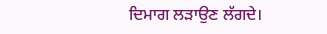ਦਿਮਾਗ ਲੜਾਉਣ ਲੱਗਦੇ।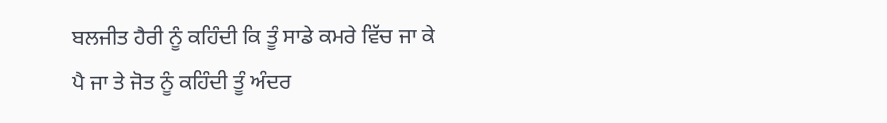ਬਲਜੀਤ ਹੈਰੀ ਨੂੰ ਕਹਿੰਦੀ ਕਿ ਤੂੰ ਸਾਡੇ ਕਮਰੇ ਵਿੱਚ ਜਾ ਕੇ ਪੈ ਜਾ ਤੇ ਜੋਤ ਨੂੰ ਕਹਿੰਦੀ ਤੂੰ ਅੰਦਰ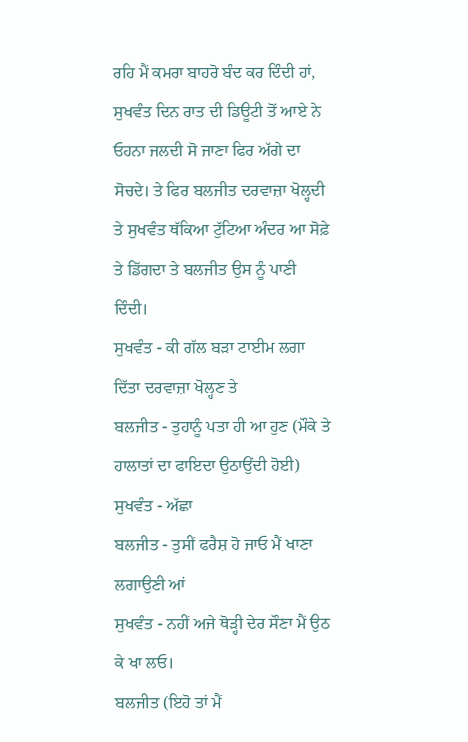ਰਹਿ ਮੈਂ ਕਮਰਾ ਬਾਹਰੋ ਬੰਦ ਕਰ ਦਿੰਦੀ ਹਾਂ, ਸੁਖਵੰਤ ਦਿਨ ਰਾਤ ਦੀ ਡਿਊਟੀ ਤੋਂ ਆਏ ਨੇ ਓਹਨਾ ਜਲਦੀ ਸੋ ਜਾਣਾ ਫਿਰ ਅੱਗੇ ਦਾ ਸੋਚਦੇ। ਤੇ ਫਿਰ ਬਲਜੀਤ ਦਰਵਾਜ਼ਾ ਖੋਲ੍ਹਦੀ ਤੇ ਸੁਖਵੰਤ ਥੱਕਿਆ ਟੁੱਟਿਆ ਅੰਦਰ ਆ ਸੋਫ਼ੇ ਤੇ ਡਿੱਗਦਾ ਤੇ ਬਲਜੀਤ ਉਸ ਨੂੰ ਪਾਣੀ ਦਿੰਦੀ।
ਸੁਖਵੰਤ - ਕੀ ਗੱਲ ਬੜਾ ਟਾਈਮ ਲਗਾ ਦਿੱਤਾ ਦਰਵਾਜ਼ਾ ਖੋਲ੍ਹਣ ਤੇ
ਬਲਜੀਤ - ਤੁਹਾਨੂੰ ਪਤਾ ਹੀ ਆ ਹੁਣ (ਮੌਕੇ ਤੇ ਹਾਲਾਤਾਂ ਦਾ ਫਾਇਦਾ ਉਠਾਉਂਦੀ ਹੋਈ)
ਸੁਖਵੰਤ - ਅੱਛਾ
ਬਲਜੀਤ - ਤੁਸੀਂ ਫਰੈਸ਼ ਹੋ ਜਾਓ ਮੈਂ ਖਾਣਾ ਲਗਾਉਣੀ ਆਂ
ਸੁਖਵੰਤ - ਨਹੀਂ ਅਜੇ ਥੋੜ੍ਹੀ ਦੇਰ ਸੌਣਾ ਮੈਂ ਉਠ ਕੇ ਖਾ ਲਓ।
ਬਲਜੀਤ (ਇਹੋ ਤਾਂ ਮੈਂ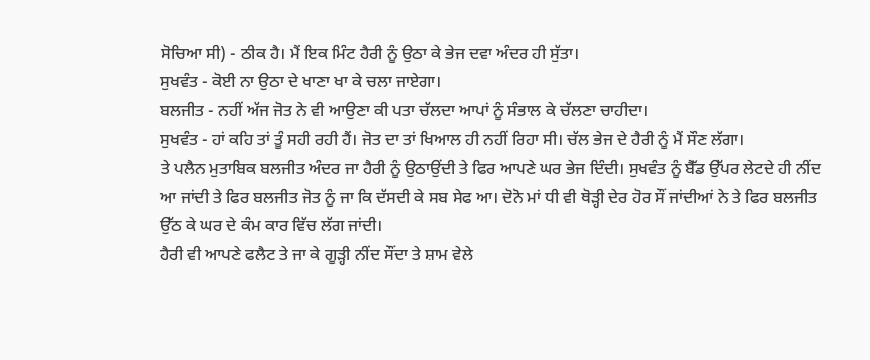ਸੋਚਿਆ ਸੀ) - ਠੀਕ ਹੈ। ਮੈਂ ਇਕ ਮਿੰਟ ਹੈਰੀ ਨੂੰ ਉਠਾ ਕੇ ਭੇਜ ਦਵਾ ਅੰਦਰ ਹੀ ਸੁੱਤਾ।
ਸੁਖਵੰਤ - ਕੋਈ ਨਾ ਉਠਾ ਦੇ ਖਾਣਾ ਖਾ ਕੇ ਚਲਾ ਜਾਏਗਾ।
ਬਲਜੀਤ - ਨਹੀਂ ਅੱਜ ਜੋਤ ਨੇ ਵੀ ਆਉਣਾ ਕੀ ਪਤਾ ਚੱਲਦਾ ਆਪਾਂ ਨੂੰ ਸੰਭਾਲ ਕੇ ਚੱਲਣਾ ਚਾਹੀਦਾ।
ਸੁਖਵੰਤ - ਹਾਂ ਕਹਿ ਤਾਂ ਤੂੰ ਸਹੀ ਰਹੀ ਹੈਂ। ਜੋਤ ਦਾ ਤਾਂ ਖਿਆਲ ਹੀ ਨਹੀਂ ਰਿਹਾ ਸੀ। ਚੱਲ ਭੇਜ ਦੇ ਹੈਰੀ ਨੂੰ ਮੈਂ ਸੌਣ ਲੱਗਾ।
ਤੇ ਪਲੈਨ ਮੁਤਾਬਿਕ ਬਲਜੀਤ ਅੰਦਰ ਜਾ ਹੈਰੀ ਨੂੰ ਉਠਾਉਂਦੀ ਤੇ ਫਿਰ ਆਪਣੇ ਘਰ ਭੇਜ ਦਿੰਦੀ। ਸੁਖਵੰਤ ਨੂੰ ਬੈੱਡ ਉੱਪਰ ਲੇਟਦੇ ਹੀ ਨੀਂਦ ਆ ਜਾਂਦੀ ਤੇ ਫਿਰ ਬਲਜੀਤ ਜੋਤ ਨੂੰ ਜਾ ਕਿ ਦੱਸਦੀ ਕੇ ਸਬ ਸੇਫ ਆ। ਦੋਨੋ ਮਾਂ ਧੀ ਵੀ ਥੋੜ੍ਹੀ ਦੇਰ ਹੋਰ ਸੌਂ ਜਾਂਦੀਆਂ ਨੇ ਤੇ ਫਿਰ ਬਲਜੀਤ ਉੱਠ ਕੇ ਘਰ ਦੇ ਕੰਮ ਕਾਰ ਵਿੱਚ ਲੱਗ ਜਾਂਦੀ।
ਹੈਰੀ ਵੀ ਆਪਣੇ ਫਲੈਟ ਤੇ ਜਾ ਕੇ ਗੂੜ੍ਹੀ ਨੀਂਦ ਸੌਂਦਾ ਤੇ ਸ਼ਾਮ ਵੇਲੇ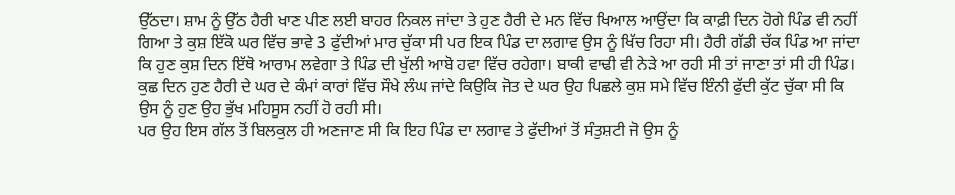ਉੱਠਦਾ। ਸ਼ਾਮ ਨੂੰ ਉੱਠ ਹੈਰੀ ਖਾਣ ਪੀਣ ਲਈ ਬਾਹਰ ਨਿਕਲ ਜਾਂਦਾ ਤੇ ਹੁਣ ਹੈਰੀ ਦੇ ਮਨ ਵਿੱਚ ਖਿਆਲ ਆਉਂਦਾ ਕਿ ਕਾਫ਼ੀ ਦਿਨ ਹੋਗੇ ਪਿੰਡ ਵੀ ਨਹੀਂ ਗਿਆ ਤੇ ਕੁਸ਼ ਇੱਕੋ ਘਰ ਵਿੱਚ ਭਾਵੇ 3 ਫੁੱਦੀਆਂ ਮਾਰ ਚੁੱਕਾ ਸੀ ਪਰ ਇਕ ਪਿੰਡ ਦਾ ਲਗਾਵ ਉਸ ਨੂੰ ਖਿੱਚ ਰਿਹਾ ਸੀ। ਹੈਰੀ ਗੱਡੀ ਚੱਕ ਪਿੰਡ ਆ ਜਾਂਦਾ ਕਿ ਹੁਣ ਕੁਸ਼ ਦਿਨ ਇੱਥੋ ਆਰਾਮ ਲਵੇਗਾ ਤੇ ਪਿੰਡ ਦੀ ਖੁੱਲੀ ਆਬੋ ਹਵਾ ਵਿੱਚ ਰਹੇਗਾ। ਬਾਕੀ ਵਾਢੀ ਵੀ ਨੇੜੇ ਆ ਰਹੀ ਸੀ ਤਾਂ ਜਾਣਾ ਤਾਂ ਸੀ ਹੀ ਪਿੰਡ। ਕੁਛ ਦਿਨ ਹੁਣ ਹੈਰੀ ਦੇ ਘਰ ਦੇ ਕੰਮਾਂ ਕਾਰਾਂ ਵਿੱਚ ਸੌਖੇ ਲੰਘ ਜਾਂਦੇ ਕਿਉਕਿ ਜੋਤ ਦੇ ਘਰ ਉਹ ਪਿਛਲੇ ਕੁਸ਼ ਸਮੇ ਵਿੱਚ ਇੰਨੀ ਫੁੱਦੀ ਕੁੱਟ ਚੁੱਕਾ ਸੀ ਕਿ ਉਸ ਨੂੰ ਹੁਣ ਉਹ ਭੁੱਖ ਮਹਿਸੂਸ ਨਹੀਂ ਹੋ ਰਹੀ ਸੀ।
ਪਰ ਉਹ ਇਸ ਗੱਲ ਤੋਂ ਬਿਲਕੁਲ ਹੀ ਅਣਜਾਣ ਸੀ ਕਿ ਇਹ ਪਿੰਡ ਦਾ ਲਗਾਵ ਤੇ ਫੁੱਦੀਆਂ ਤੋਂ ਸੰਤੁਸ਼ਟੀ ਜੋ ਉਸ ਨੂੰ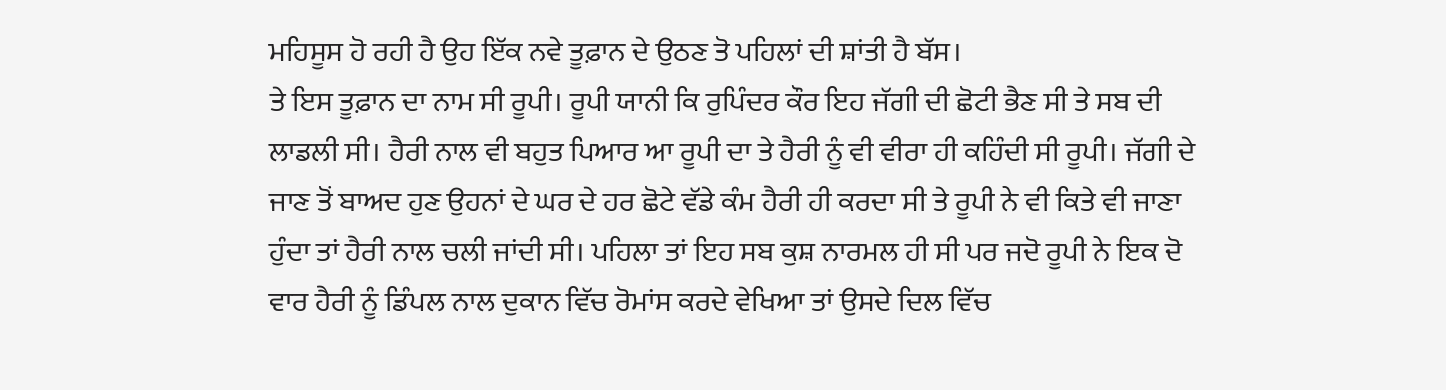ਮਹਿਸੂਸ ਹੋ ਰਹੀ ਹੈ ਉਹ ਇੱਕ ਨਵੇ ਤੂਫ਼ਾਨ ਦੇ ਉਠਣ ਤੋ ਪਹਿਲਾਂ ਦੀ ਸ਼ਾਂਤੀ ਹੈ ਬੱਸ।
ਤੇ ਇਸ ਤੂਫ਼ਾਨ ਦਾ ਨਾਮ ਸੀ ਰੂਪੀ। ਰੂਪੀ ਯਾਨੀ ਕਿ ਰੁਪਿੰਦਰ ਕੌਰ ਇਹ ਜੱਗੀ ਦੀ ਛੋਟੀ ਭੈਣ ਸੀ ਤੇ ਸਬ ਦੀ ਲਾਡਲੀ ਸੀ। ਹੈਰੀ ਨਾਲ ਵੀ ਬਹੁਤ ਪਿਆਰ ਆ ਰੂਪੀ ਦਾ ਤੇ ਹੈਰੀ ਨੂੰ ਵੀ ਵੀਰਾ ਹੀ ਕਹਿੰਦੀ ਸੀ ਰੂਪੀ। ਜੱਗੀ ਦੇ ਜਾਣ ਤੋਂ ਬਾਅਦ ਹੁਣ ਉਹਨਾਂ ਦੇ ਘਰ ਦੇ ਹਰ ਛੋਟੇ ਵੱਡੇ ਕੰਮ ਹੈਰੀ ਹੀ ਕਰਦਾ ਸੀ ਤੇ ਰੂਪੀ ਨੇ ਵੀ ਕਿਤੇ ਵੀ ਜਾਣਾ ਹੁੰਦਾ ਤਾਂ ਹੈਰੀ ਨਾਲ ਚਲੀ ਜਾਂਦੀ ਸੀ। ਪਹਿਲਾ ਤਾਂ ਇਹ ਸਬ ਕੁਸ਼ ਨਾਰਮਲ ਹੀ ਸੀ ਪਰ ਜਦੋ ਰੂਪੀ ਨੇ ਇਕ ਦੋ ਵਾਰ ਹੈਰੀ ਨੂੰ ਡਿੰਪਲ ਨਾਲ ਦੁਕਾਨ ਵਿੱਚ ਰੋਮਾਂਸ ਕਰਦੇ ਵੇਖਿਆ ਤਾਂ ਉਸਦੇ ਦਿਲ ਵਿੱਚ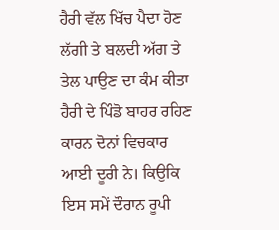ਹੈਰੀ ਵੱਲ ਖਿੱਚ ਪੈਦਾ ਹੋਣ ਲੱਗੀ ਤੇ ਬਲਦੀ ਅੱਗ ਤੇ ਤੇਲ ਪਾਉਣ ਦਾ ਕੰਮ ਕੀਤਾ ਹੈਰੀ ਦੇ ਪਿੰਡੋ ਬਾਹਰ ਰਹਿਣ ਕਾਰਨ ਦੋਨਾਂ ਵਿਚਕਾਰ ਆਈ ਦੂਰੀ ਨੇ। ਕਿਉਕਿ ਇਸ ਸਮੇਂ ਦੌਰਾਨ ਰੂਪੀ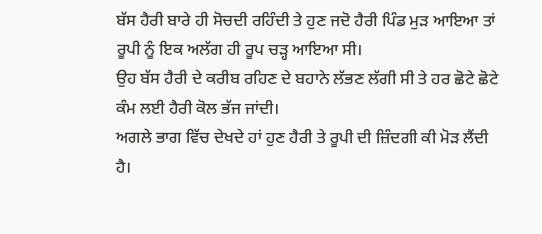ਬੱਸ ਹੈਰੀ ਬਾਰੇ ਹੀ ਸੋਚਦੀ ਰਹਿੰਦੀ ਤੇ ਹੁਣ ਜਦੋ ਹੈਰੀ ਪਿੰਡ ਮੁੜ ਆਇਆ ਤਾਂ ਰੂਪੀ ਨੂੰ ਇਕ ਅਲੱਗ ਹੀ ਰੂਪ ਚੜ੍ਹ ਆਇਆ ਸੀ।
ਉਹ ਬੱਸ ਹੈਰੀ ਦੇ ਕਰੀਬ ਰਹਿਣ ਦੇ ਬਹਾਨੇ ਲੱਭਣ ਲੱਗੀ ਸੀ ਤੇ ਹਰ ਛੋਟੇ ਛੋਟੇ ਕੰਮ ਲਈ ਹੈਰੀ ਕੋਲ ਭੱਜ ਜਾਂਦੀ।
ਅਗਲੇ ਭਾਗ ਵਿੱਚ ਦੇਖਦੇ ਹਾਂ ਹੁਣ ਹੈਰੀ ਤੇ ਰੂਪੀ ਦੀ ਜ਼ਿੰਦਗੀ ਕੀ ਮੋੜ ਲੈਂਦੀ ਹੈ।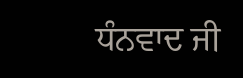ਧੰਨਵਾਦ ਜੀ